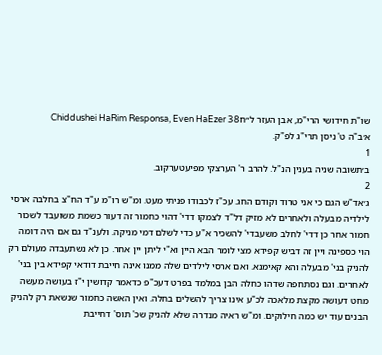שו"ת חידושי הרי"מ, אבן העזר ל״חChiddushei HaRim Responsa, Even HaEzer 38
א׳ב"ה ט' ניסן תרי"ג לפ"ק.
1
ב׳תשובה שניה בענין הנ"ל. להרב ר' הערצקי מפיעטערקוב.
2
ג׳אד"ש הגם כי אני טרוד וקודם החג. עכ"ז לכבודו פניתי מעט. ומ"ש רו"מ ע"ד הח"צ בחלבה ארסי לילדיה מבעלה ולאחרים לא מזיק דל"ד לצמקו דדי' דהוי כחמור זה דעור כשמת משועבד לשכור חמור אחר כן דדי' לחלב משעבדי' להשכיר א"ע כדי לשלם דמי מניקה. ולענ"ד גם אם היה דומה הוי כספינה ויין זה דביש קפידא מצי לומר הבא היין וא"י ליתן יין אחר. כן לא נשתעבדה מעולם רק להניק בני' מבעלה והא קאימנא. ואם ארסי לילדים שלה ממנו אינה חייבת דודאי קפידא בין בני' לאחרים. וגם נסתחפה שדהו כחלה הבן במלמד בפרט דעכ"פ כדאמר קדושין י"ז בעושה מעשה מחט דעושה מקצת מלאכה לכ"ע אינו צריך להשלים בחלה. ואין האשה כחמור שנשאת רק להניק הבנים עוד יש כמה חילוקים. ומ"ש ראיה מנדרה שלא להניק שכ' תוס' דחייבת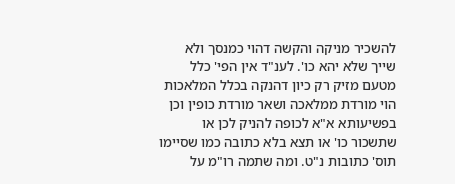להשכיר מניקה והקשה דהוי כמנסך ולא שייך שלא יהא כו'. לענ"ד אין הפי' כלל מטעם מזיק רק כיון דהנקה בכלל המלאכות הוי מורדת ממלאכה ושאר מורדת כופין וכן בפשיעותא א"א לכופה להניק לכן או שתשכור כו' או תצא בלא כתובה כמו שסיימו תוס' כתובות נ"ט. ומה שתמה רו"מ על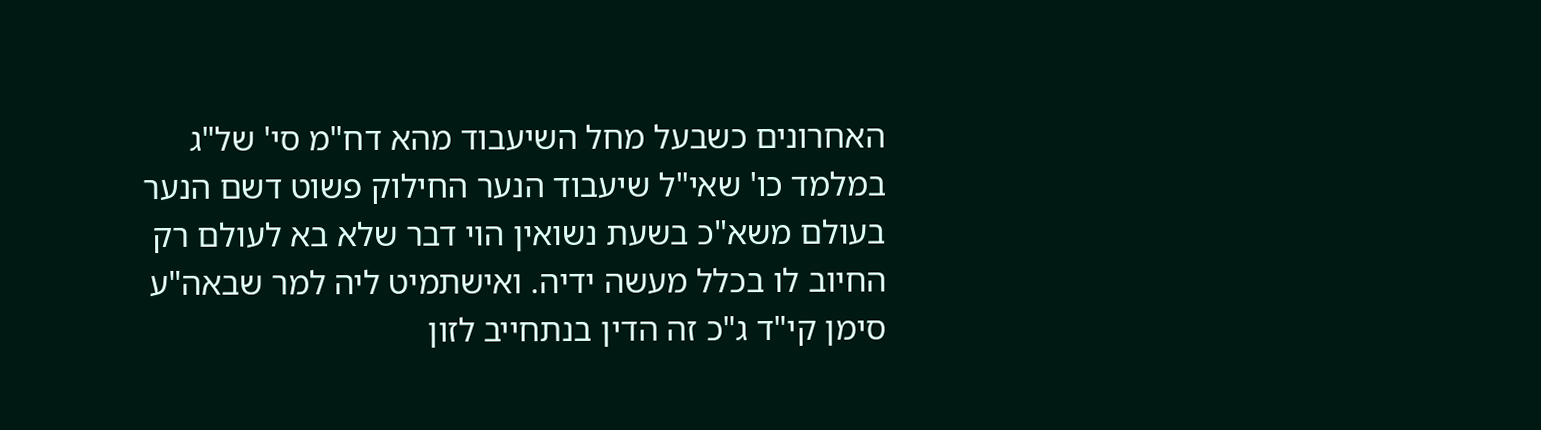האחרונים כשבעל מחל השיעבוד מהא דח"מ סי' של"ג במלמד כו' שאי"ל שיעבוד הנער החילוק פשוט דשם הנער בעולם משא"כ בשעת נשואין הוי דבר שלא בא לעולם רק החיוב לו בכלל מעשה ידיה. ואישתמיט ליה למר שבאה"ע סימן קי"ד ג"כ זה הדין בנתחייב לזון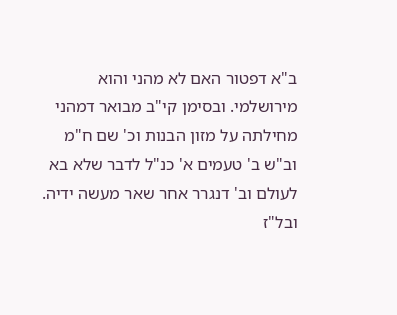ב"א דפטור האם לא מהני והוא מירושלמי. ובסימן קי"ב מבואר דמהני מחילתה על מזון הבנות וכ' שם ח"מ וב"ש ב' טעמים א' כנ"ל לדבר שלא בא לעולם וב' דנגרר אחר שאר מעשה ידיה. ובל"ז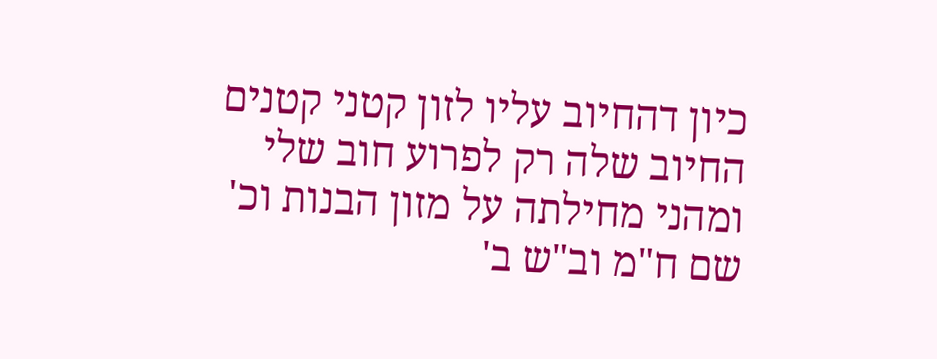כיון דהחיוב עליו לזון קטני קטנים החיוב שלה רק לפרוע חוב שלי ומהני מחילתה על מזון הבנות וכ' שם ח"מ וב"ש ב'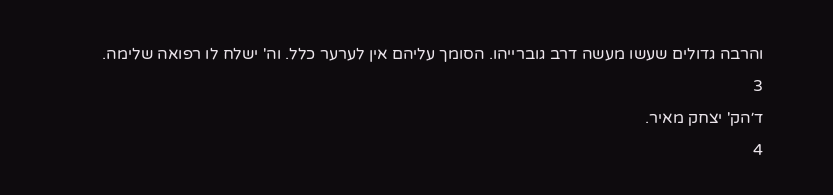והרבה גדולים שעשו מעשה דרב גוברייהו. הסומך עליהם אין לערער כלל. וה' ישלח לו רפואה שלימה.
3
ד׳הק' יצחק מאיר.
4